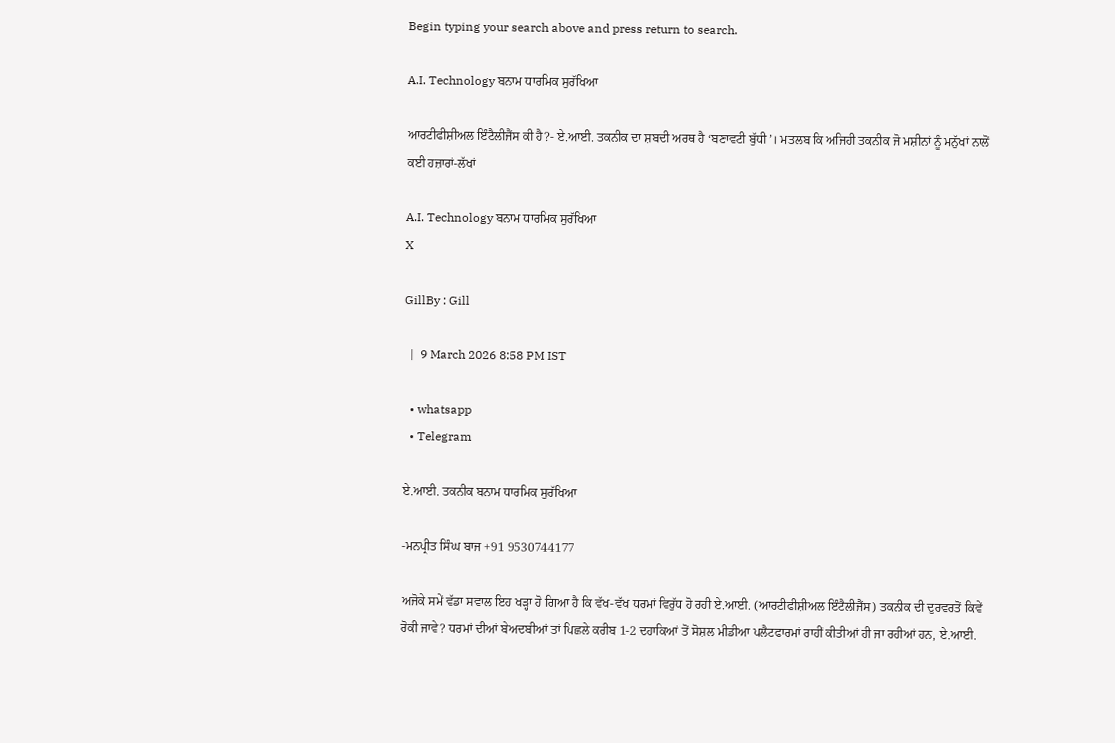Begin typing your search above and press return to search.

A.I. Technology ਬਨਾਮ ਧਾਰਮਿਕ ਸੁਰੱਖਿਆ

ਆਰਟੀਫੀਸ਼ੀਅਲ ਇੰਟੈਲੀਜੈਂਸ ਕੀ ਹੈ?- ਏ.ਆਈ. ਤਕਨੀਕ ਦਾ ਸ਼ਬਦੀ ਅਰਥ ਹੈ ‘ਬਣਾਵਟੀ ਬੁੱਧੀ’। ਮਤਲਬ ਕਿ ਅਜਿਹੀ ਤਕਨੀਕ ਜੋ ਮਸ਼ੀਨਾਂ ਨੂੰ ਮਨੁੱਖਾਂ ਨਾਲੋਂ ਕਈ ਹਜ਼ਾਰਾਂ-ਲੱਖਾਂ

A.I. Technology ਬਨਾਮ ਧਾਰਮਿਕ ਸੁਰੱਖਿਆ
X

GillBy : Gill

  |  9 March 2026 8:58 PM IST

  • whatsapp
  • Telegram

ਏ.ਆਈ. ਤਕਨੀਕ ਬਨਾਮ ਧਾਰਮਿਕ ਸੁਰੱਖਿਆ

-ਮਨਪ੍ਰੀਤ ਸਿੰਘ ਬਾਜ +91 9530744177

ਅਜੋਕੇ ਸਮੇਂ ਵੱਡਾ ਸਵਾਲ ਇਹ ਖੜ੍ਹਾ ਹੋ ਗਿਆ ਹੈ ਕਿ ਵੱਖ-ਵੱਖ ਧਰਮਾਂ ਵਿਰੁੱਧ ਹੋ ਰਹੀ ਏ.ਆਈ. (ਆਰਟੀਫੀਸ਼ੀਅਲ ਇੰਟੈਲੀਜੈਂਸ) ਤਕਨੀਕ ਦੀ ਦੁਰਵਰਤੋਂ ਕਿਵੇਂ ਰੋਕੀ ਜਾਵੇ? ਧਰਮਾਂ ਦੀਆਂ ਬੇਅਦਬੀਆਂ ਤਾਂ ਪਿਛਲੇ ਕਰੀਬ 1-2 ਦਹਾਕਿਆਂ ਤੋਂ ਸੋਸ਼ਲ ਮੀਡੀਆ ਪਲੈਟਫਾਰਮਾਂ ਰਾਹੀਂ ਕੀਤੀਆਂ ਹੀ ਜਾ ਰਹੀਆਂ ਹਨ, ਏ.ਆਈ.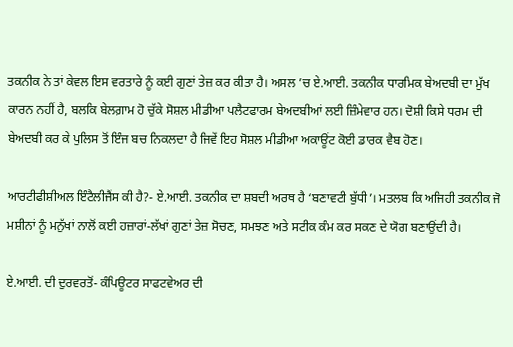ਤਕਨੀਕ ਨੇ ਤਾਂ ਕੇਵਲ ਇਸ ਵਰਤਾਰੇ ਨੂੰ ਕਈ ਗੁਣਾਂ ਤੇਜ਼ ਕਰ ਕੀਤਾ ਹੈ। ਅਸਲ ’ਚ ਏ.ਆਈ. ਤਕਨੀਕ ਧਾਰਮਿਕ ਬੇਅਦਬੀ ਦਾ ਮੁੱਖ ਕਾਰਨ ਨਹੀਂ ਹੈ, ਬਲਕਿ ਬੇਲਗ਼ਾਮ ਹੋ ਚੁੱਕੇ ਸੋਸ਼ਲ ਮੀਡੀਆ ਪਲੈਟਫਾਰਮ ਬੇਅਦਬੀਆਂ ਲਈ ਜ਼ਿੰਮੇਵਾਰ ਹਨ। ਦੋਸ਼ੀ ਕਿਸੇ ਧਰਮ ਦੀ ਬੇਅਦਬੀ ਕਰ ਕੇ ਪੁਲਿਸ ਤੋਂ ਇੰਜ ਬਚ ਨਿਕਲਦਾ ਹੈ ਜਿਵੇਂ ਇਹ ਸੋਸ਼ਲ ਮੀਡੀਆ ਅਕਾਊਂਟ ਕੋਈ ਡਾਰਕ ਵੈਬ ਹੋਣ।

ਆਰਟੀਫੀਸ਼ੀਅਲ ਇੰਟੈਲੀਜੈਂਸ ਕੀ ਹੈ?- ਏ.ਆਈ. ਤਕਨੀਕ ਦਾ ਸ਼ਬਦੀ ਅਰਥ ਹੈ ‘ਬਣਾਵਟੀ ਬੁੱਧੀ’। ਮਤਲਬ ਕਿ ਅਜਿਹੀ ਤਕਨੀਕ ਜੋ ਮਸ਼ੀਨਾਂ ਨੂੰ ਮਨੁੱਖਾਂ ਨਾਲੋਂ ਕਈ ਹਜ਼ਾਰਾਂ-ਲੱਖਾਂ ਗੁਣਾਂ ਤੇਜ਼ ਸੋਚਣ, ਸਮਝਣ ਅਤੇ ਸਟੀਕ ਕੰਮ ਕਰ ਸਕਣ ਦੇ ਯੋਗ ਬਣਾਉਂਦੀ ਹੈ।

ਏ.ਆਈ. ਦੀ ਦੁਰਵਰਤੋਂ- ਕੰਪਿਊਟਰ ਸਾਫਟਵੇਅਰ ਦੀ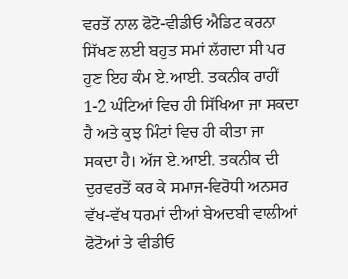ਵਰਤੋਂ ਨਾਲ ਫੋਟੋ-ਵੀਡੀਓ ਐਡਿਟ ਕਰਨਾ ਸਿੱਖਣ ਲਈ ਬਹੁਤ ਸਮਾਂ ਲੱਗਦਾ ਸੀ ਪਰ ਹੁਣ ਇਹ ਕੰਮ ਏ.ਆਈ. ਤਕਨੀਕ ਰਾਹੀਂ 1-2 ਘੰਟਿਆਂ ਵਿਚ ਹੀ ਸਿੱਖਿਆ ਜਾ ਸਕਦਾ ਹੈ ਅਤੇ ਕੁਝ ਮਿੰਟਾਂ ਵਿਚ ਹੀ ਕੀਤਾ ਜਾ ਸਕਦਾ ਹੈ। ਅੱਜ ਏ.ਆਈ. ਤਕਨੀਕ ਦੀ ਦੁਰਵਰਤੋਂ ਕਰ ਕੇ ਸਮਾਜ-ਵਿਰੋਧੀ ਅਨਸਰ ਵੱਖ-ਵੱਖ ਧਰਮਾਂ ਦੀਆਂ ਬੇਅਦਬੀ ਵਾਲੀਆਂ ਫੋਟੋਆਂ ਤੇ ਵੀਡੀਓ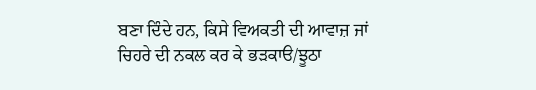ਬਣਾ ਦਿੰਦੇ ਹਨ, ਕਿਸੇ ਵਿਅਕਤੀ ਦੀ ਆਵਾਜ਼ ਜਾਂ ਚਿਹਰੇ ਦੀ ਨਕਲ ਕਰ ਕੇ ਭੜਕਾੳ/ਝੂਠਾ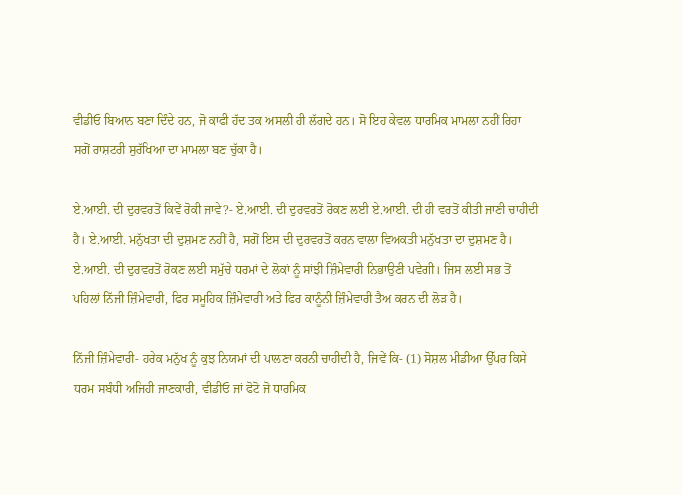ਵੀਡੀਓ ਬਿਆਨ ਬਣਾ ਦਿੰਦੇ ਹਨ, ਜੋ ਕਾਫੀ ਹੱਦ ਤਕ ਅਸਲੀ ਹੀ ਲੱਗਦੇ ਹਨ। ਸੋ ਇਹ ਕੇਵਲ ਧਾਰਮਿਕ ਮਾਮਲਾ ਨਹੀਂ ਰਿਹਾ ਸਗੋਂ ਰਾਸ਼ਟਰੀ ਸੁਰੱਖਿਆ ਦਾ ਮਾਮਲਾ ਬਣ ਚੁੱਕਾ ਹੈ।

ਏ.ਆਈ. ਦੀ ਦੁਰਵਰਤੋਂ ਕਿਵੇਂ ਰੋਕੀ ਜਾਵੇ?- ਏ.ਆਈ. ਦੀ ਦੁਰਵਰਤੋਂ ਰੋਕਣ ਲਈ ਏ.ਆਈ. ਦੀ ਹੀ ਵਰਤੋਂ ਕੀਤੀ ਜਾਣੀ ਚਾਹੀਦੀ ਹੈ। ਏ.ਆਈ. ਮਨੁੱਖਤਾ ਦੀ ਦੁਸ਼ਮਣ ਨਹੀਂ ਹੈ, ਸਗੋਂ ਇਸ ਦੀ ਦੁਰਵਰਤੋਂ ਕਰਨ ਵਾਲਾ ਵਿਅਕਤੀ ਮਨੁੱਖਤਾ ਦਾ ਦੁਸ਼ਮਣ ਹੈ। ਏ.ਆਈ. ਦੀ ਦੁਰਵਰਤੋਂ ਰੋਕਣ ਲਈ ਸਮੁੱਚੇ ਧਰਮਾਂ ਦੇ ਲੋਕਾਂ ਨੂੰ ਸਾਂਝੀ ਜ਼ਿੰਮੇਵਾਰੀ ਨਿਭਾਉਣੀ ਪਵੇਗੀ। ਜਿਸ ਲਈ ਸਭ ਤੋਂ ਪਹਿਲਾਂ ਨਿੱਜੀ ਜ਼ਿੰਮੇਵਾਰੀ, ਫਿਰ ਸਮੂਹਿਕ ਜ਼ਿੰਮੇਵਾਰੀ ਅਤੇ ਫਿਰ ਕਾਨੂੰਨੀ ਜ਼ਿੰਮੇਵਾਰੀ ਤੈਅ ਕਰਨ ਦੀ ਲੋੜ ਹੈ।

ਨਿੱਜੀ ਜ਼ਿੰਮੇਵਾਰੀ- ਹਰੇਕ ਮਨੁੱਖ ਨੂੰ ਕੁਝ ਨਿਯਮਾਂ ਦੀ ਪਾਲਣਾ ਕਰਨੀ ਚਾਹੀਦੀ ਹੈ, ਜਿਵੇਂ ਕਿ- (1) ਸੋਸ਼ਲ ਮੀਡੀਆ ਉੱਪਰ ਕਿਸੇ ਧਰਮ ਸਬੰਧੀ ਅਜਿਹੀ ਜਾਣਕਾਰੀ, ਵੀਡੀਓ ਜਾਂ ਫੋਟੋ ਜੋ ਧਾਰਮਿਕ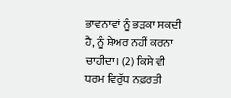ਭਾਵਨਾਵਾਂ ਨੂੰ ਭੜਕਾ ਸਕਦੀ ਹੈ, ਨੂੰ ਸ਼ੇਅਰ ਨਹੀਂ ਕਰਨਾ ਚਾਹੀਦਾ। (2) ਕਿਸੇ ਵੀ ਧਰਮ ਵਿਰੁੱਧ ਨਫ਼ਰਤੀ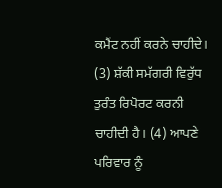ਕਮੈਂਟ ਨਹੀਂ ਕਰਨੇ ਚਾਹੀਦੇ। (3) ਸ਼ੱਕੀ ਸਮੱਗਰੀ ਵਿਰੁੱਧ ਤੁਰੰਤ ਰਿਪੋਰਟ ਕਰਨੀ ਚਾਹੀਦੀ ਹੈ। (4) ਆਪਣੇ ਪਰਿਵਾਰ ਨੂੰ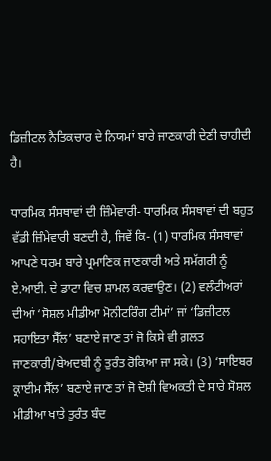ਡਿਜ਼ੀਟਲ ਨੈਤਿਕਚਾਰ ਦੇ ਨਿਯਮਾਂ ਬਾਰੇ ਜਾਣਕਾਰੀ ਦੇਣੀ ਚਾਹੀਦੀ ਹੈ।

ਧਾਰਮਿਕ ਸੰਸਥਾਵਾਂ ਦੀ ਜ਼ਿੰਮੇਵਾਰੀ- ਧਾਰਮਿਕ ਸੰਸਥਾਵਾਂ ਦੀ ਬਹੁਤ ਵੱਡੀ ਜ਼ਿੰਮੇਵਾਰੀ ਬਣਦੀ ਹੈ, ਜਿਵੇਂ ਕਿ- (1) ਧਾਰਮਿਕ ਸੰਸਥਾਵਾਂ ਆਪਣੇ ਧਰਮ ਬਾਰੇ ਪ੍ਰਮਾਣਿਕ ਜਾਣਕਾਰੀ ਅਤੇ ਸਮੱਗਰੀ ਨੂੰ ਏ.ਆਈ. ਦੇ ਡਾਟਾ ਵਿਚ ਸ਼ਾਮਲ ਕਰਵਾਉਣ। (2) ਵਲੰਟੀਅਰਾਂ ਦੀਆਂ ‘ਸੋਸ਼ਲ ਮੀਡੀਆ ਮੋਨੀਟਰਿੰਗ ਟੀਮਾਂ’ ਜਾਂ ‘ਡਿਜ਼ੀਟਲ ਸਹਾਇਤਾ ਸੈੱਲ’ ਬਣਾਏ ਜਾਣ ਤਾਂ ਜੋ ਕਿਸੇ ਵੀ ਗ਼ਲਤ ਜਾਣਕਾਰੀ/ਬੇਅਦਬੀ ਨੂੰ ਤੁਰੰਤ ਰੋਕਿਆ ਜਾ ਸਕੇ। (3) ‘ਸਾਇਬਰ ਕ੍ਰਾਈਮ ਸੈੱਲ’ ਬਣਾਏ ਜਾਣ ਤਾਂ ਜੋ ਦੋਸ਼ੀ ਵਿਅਕਤੀ ਦੇ ਸਾਰੇ ਸੋਸ਼ਲ ਮੀਡੀਆ ਖਾਤੇ ਤੁਰੰਤ ਬੰਦ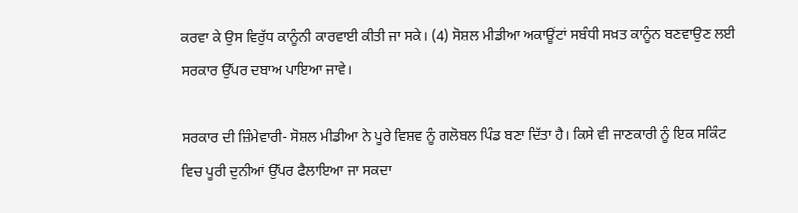ਕਰਵਾ ਕੇ ਉਸ ਵਿਰੁੱਧ ਕਾਨੂੰਨੀ ਕਾਰਵਾਈ ਕੀਤੀ ਜਾ ਸਕੇ। (4) ਸੋਸ਼ਲ ਮੀਡੀਆ ਅਕਾਊਂਟਾਂ ਸਬੰਧੀ ਸਖ਼ਤ ਕਾਨੂੰਨ ਬਣਵਾਉਣ ਲਈ ਸਰਕਾਰ ਉੱਪਰ ਦਬਾਅ ਪਾਇਆ ਜਾਵੇ।

ਸਰਕਾਰ ਦੀ ਜ਼ਿੰਮੇਵਾਰੀ- ਸੋਸ਼ਲ ਮੀਡੀਆ ਨੇ ਪੂਰੇ ਵਿਸ਼ਵ ਨੂੰ ਗਲੋਬਲ ਪਿੰਡ ਬਣਾ ਦਿੱਤਾ ਹੈ। ਕਿਸੇ ਵੀ ਜਾਣਕਾਰੀ ਨੂੰ ਇਕ ਸਕਿੰਟ ਵਿਚ ਪੂਰੀ ਦੁਨੀਆਂ ਉੱਪਰ ਫੈਲਾਇਆ ਜਾ ਸਕਦਾ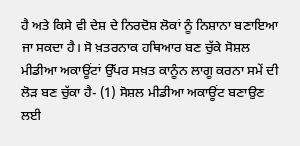ਹੈ ਅਤੇ ਕਿਸੇ ਵੀ ਦੇਸ਼ ਦੇ ਨਿਰਦੋਸ਼ ਲੋਕਾਂ ਨੂੰ ਨਿਸ਼ਾਨਾ ਬਣਾਇਆ ਜਾ ਸਕਦਾ ਹੈ। ਸੋ ਖ਼ਤਰਨਾਕ ਹਥਿਆਰ ਬਣ ਚੁੱਕੇ ਸੋਸ਼ਲ ਮੀਡੀਆ ਅਕਾਊਂਟਾਂ ਉੱਪਰ ਸਖ਼ਤ ਕਾਨੂੰਨ ਲਾਗੂ ਕਰਨਾ ਸਮੇਂ ਦੀ ਲੋੜ ਬਣ ਚੁੱਕਾ ਹੈ- (1) ਸੋਸ਼ਲ ਮੀਡੀਆ ਅਕਾਊਂਟ ਬਣਾਉਣ ਲਈ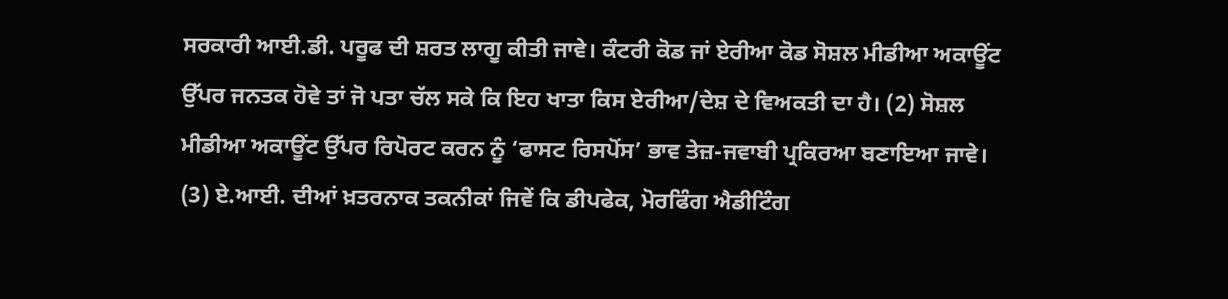ਸਰਕਾਰੀ ਆਈ.ਡੀ. ਪਰੂਫ ਦੀ ਸ਼ਰਤ ਲਾਗੂ ਕੀਤੀ ਜਾਵੇ। ਕੰਟਰੀ ਕੋਡ ਜਾਂ ਏਰੀਆ ਕੋਡ ਸੋਸ਼ਲ ਮੀਡੀਆ ਅਕਾਊਂਟ ਉੱਪਰ ਜਨਤਕ ਹੋਵੇ ਤਾਂ ਜੋ ਪਤਾ ਚੱਲ ਸਕੇ ਕਿ ਇਹ ਖਾਤਾ ਕਿਸ ਏਰੀਆ/ਦੇਸ਼ ਦੇ ਵਿਅਕਤੀ ਦਾ ਹੈ। (2) ਸੋਸ਼ਲ ਮੀਡੀਆ ਅਕਾਊਂਟ ਉੱਪਰ ਰਿਪੋਰਟ ਕਰਨ ਨੂੰ ‘ਫਾਸਟ ਰਿਸਪੋਂਸ’ ਭਾਵ ਤੇਜ਼-ਜਵਾਬੀ ਪ੍ਰਕਿਰਆ ਬਣਾਇਆ ਜਾਵੇ। (3) ਏ.ਆਈ. ਦੀਆਂ ਖ਼ਤਰਨਾਕ ਤਕਨੀਕਾਂ ਜਿਵੇਂ ਕਿ ਡੀਪਫੇਕ, ਮੋਰਫਿੰਗ ਐਡੀਟਿੰਗ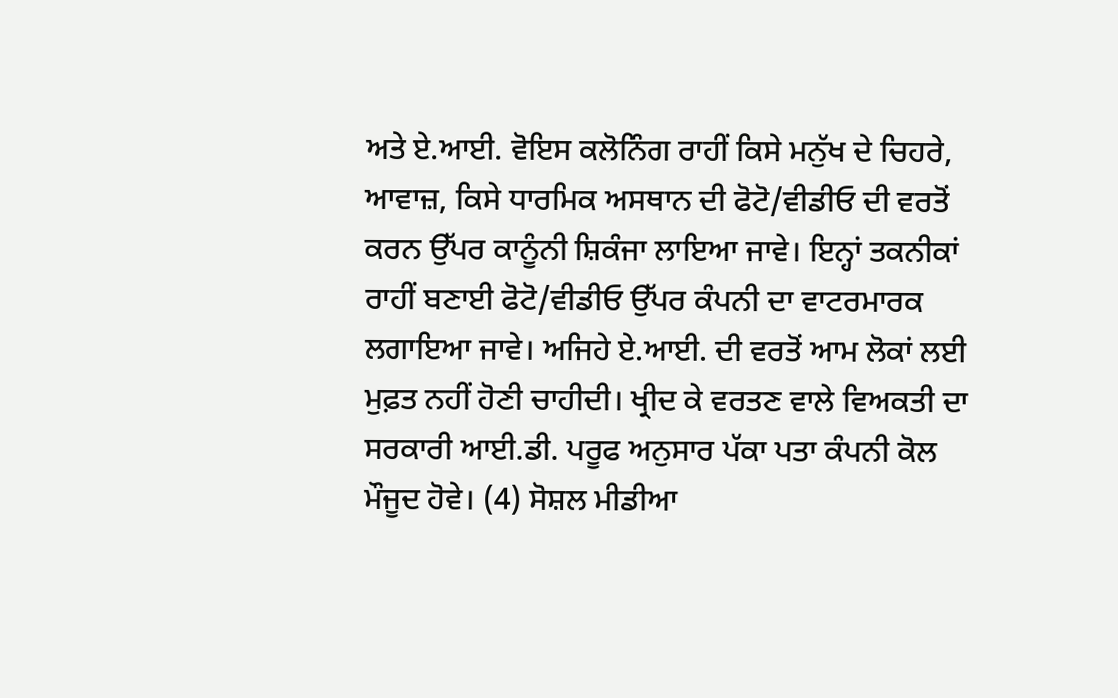ਅਤੇ ਏ.ਆਈ. ਵੋਇਸ ਕਲੋਨਿੰਗ ਰਾਹੀਂ ਕਿਸੇ ਮਨੁੱਖ ਦੇ ਚਿਹਰੇ, ਆਵਾਜ਼, ਕਿਸੇ ਧਾਰਮਿਕ ਅਸਥਾਨ ਦੀ ਫੋਟੋ/ਵੀਡੀਓ ਦੀ ਵਰਤੋਂ ਕਰਨ ਉੱਪਰ ਕਾਨੂੰਨੀ ਸ਼ਿਕੰਜਾ ਲਾਇਆ ਜਾਵੇ। ਇਨ੍ਹਾਂ ਤਕਨੀਕਾਂ ਰਾਹੀਂ ਬਣਾਈ ਫੋਟੋ/ਵੀਡੀਓ ਉੱਪਰ ਕੰਪਨੀ ਦਾ ਵਾਟਰਮਾਰਕ ਲਗਾਇਆ ਜਾਵੇ। ਅਜਿਹੇ ਏ.ਆਈ. ਦੀ ਵਰਤੋਂ ਆਮ ਲੋਕਾਂ ਲਈ ਮੁਫ਼ਤ ਨਹੀਂ ਹੋਣੀ ਚਾਹੀਦੀ। ਖ੍ਰੀਦ ਕੇ ਵਰਤਣ ਵਾਲੇ ਵਿਅਕਤੀ ਦਾ ਸਰਕਾਰੀ ਆਈ.ਡੀ. ਪਰੂਫ ਅਨੁਸਾਰ ਪੱਕਾ ਪਤਾ ਕੰਪਨੀ ਕੋਲ ਮੌਜੂਦ ਹੋਵੇ। (4) ਸੋਸ਼ਲ ਮੀਡੀਆ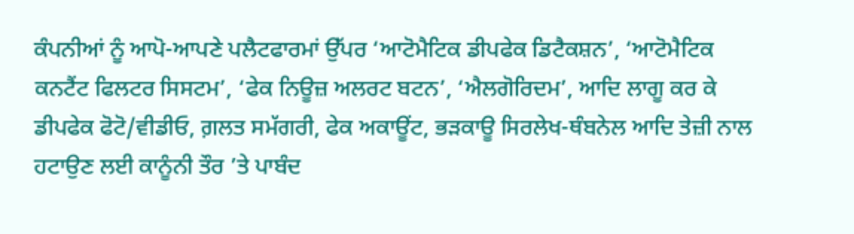ਕੰਪਨੀਆਂ ਨੂੰ ਆਪੋ-ਆਪਣੇ ਪਲੈਟਫਾਰਮਾਂ ਉੱਪਰ ‘ਆਟੋਮੈਟਿਕ ਡੀਪਫੇਕ ਡਿਟੈਕਸ਼ਨ’, ‘ਆਟੋਮੈਟਿਕ ਕਨਟੈਂਟ ਫਿਲਟਰ ਸਿਸਟਮ’, ‘ਫੇਕ ਨਿਊਜ਼ ਅਲਰਟ ਬਟਨ’, ‘ਐਲਗੋਰਿਦਮ’, ਆਦਿ ਲਾਗੂ ਕਰ ਕੇ ਡੀਪਫੇਕ ਫੋਟੋ/ਵੀਡੀਓ, ਗ਼ਲਤ ਸਮੱਗਰੀ, ਫੇਕ ਅਕਾਊਂਟ, ਭੜਕਾਊ ਸਿਰਲੇਖ-ਥੰਬਨੇਲ ਆਦਿ ਤੇਜ਼ੀ ਨਾਲ ਹਟਾਉਣ ਲਈ ਕਾਨੂੰਨੀ ਤੌਰ ’ਤੇ ਪਾਬੰਦ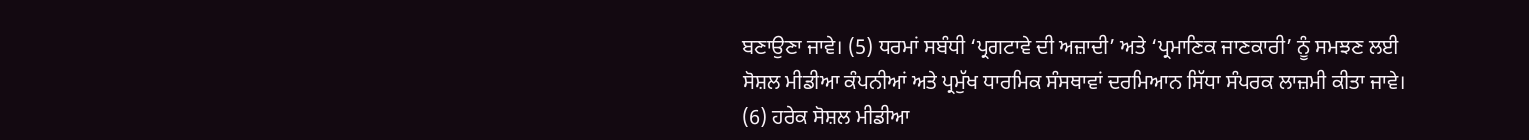ਬਣਾਉਣਾ ਜਾਵੇ। (5) ਧਰਮਾਂ ਸਬੰਧੀ ‘ਪ੍ਰਗਟਾਵੇ ਦੀ ਅਜ਼ਾਦੀ’ ਅਤੇ ‘ਪ੍ਰਮਾਣਿਕ ਜਾਣਕਾਰੀ’ ਨੂੰ ਸਮਝਣ ਲਈ ਸੋਸ਼ਲ ਮੀਡੀਆ ਕੰਪਨੀਆਂ ਅਤੇ ਪ੍ਰਮੁੱਖ ਧਾਰਮਿਕ ਸੰਸਥਾਵਾਂ ਦਰਮਿਆਨ ਸਿੱਧਾ ਸੰਪਰਕ ਲਾਜ਼ਮੀ ਕੀਤਾ ਜਾਵੇ। (6) ਹਰੇਕ ਸੋਸ਼ਲ ਮੀਡੀਆ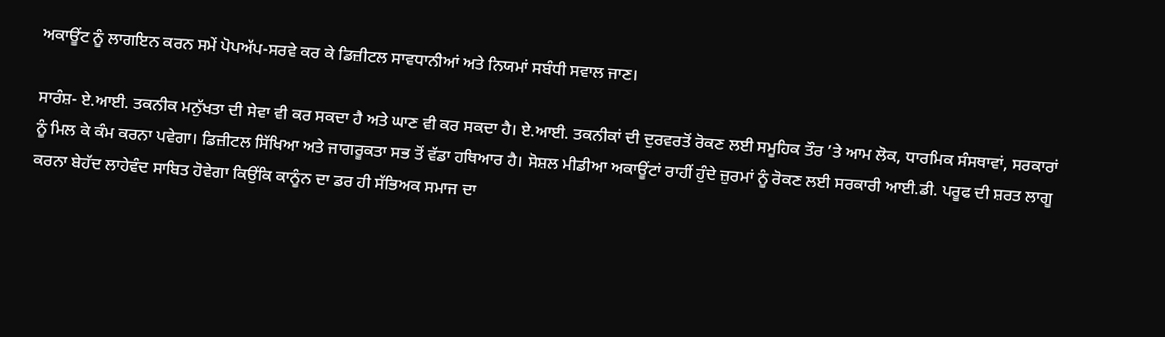ਅਕਾਊਂਟ ਨੂੰ ਲਾਗਇਨ ਕਰਨ ਸਮੇਂ ਪੋਪਅੱਪ-ਸਰਵੇ ਕਰ ਕੇ ਡਿਜ਼ੀਟਲ ਸਾਵਧਾਨੀਆਂ ਅਤੇ ਨਿਯਮਾਂ ਸਬੰਧੀ ਸਵਾਲ ਜਾਣ।

ਸਾਰੰਸ਼- ਏ.ਆਈ. ਤਕਨੀਕ ਮਨੁੱਖਤਾ ਦੀ ਸੇਵਾ ਵੀ ਕਰ ਸਕਦਾ ਹੈ ਅਤੇ ਘਾਣ ਵੀ ਕਰ ਸਕਦਾ ਹੈ। ਏ.ਆਈ. ਤਕਨੀਕਾਂ ਦੀ ਦੁਰਵਰਤੋਂ ਰੋਕਣ ਲਈ ਸਮੂਹਿਕ ਤੌਰ ’ਤੇ ਆਮ ਲੋਕ, ਧਾਰਮਿਕ ਸੰਸਥਾਵਾਂ, ਸਰਕਾਰਾਂ ਨੂੰ ਮਿਲ ਕੇ ਕੰਮ ਕਰਨਾ ਪਵੇਗਾ। ਡਿਜ਼ੀਟਲ ਸਿੱਖਿਆ ਅਤੇ ਜਾਗਰੂਕਤਾ ਸਭ ਤੋਂ ਵੱਡਾ ਹਥਿਆਰ ਹੈ। ਸੋਸ਼ਲ ਮੀਡੀਆ ਅਕਾਊਂਟਾਂ ਰਾਹੀਂ ਹੁੰਦੇ ਜ਼ੁਰਮਾਂ ਨੂੰ ਰੋਕਣ ਲਈ ਸਰਕਾਰੀ ਆਈ.ਡੀ. ਪਰੂਫ ਦੀ ਸ਼ਰਤ ਲਾਗੂ ਕਰਨਾ ਬੇਹੱਦ ਲਾਹੇਵੰਦ ਸਾਬਿਤ ਹੋਵੇਗਾ ਕਿਉਂਕਿ ਕਾਨੂੰਨ ਦਾ ਡਰ ਹੀ ਸੱਭਿਅਕ ਸਮਾਜ ਦਾ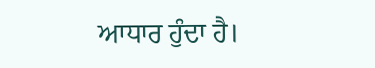ਆਧਾਰ ਹੁੰਦਾ ਹੈ।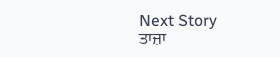Next Story
ਤਾਜ਼ਾ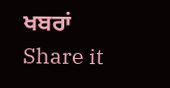ਖਬਰਾਂ
Share it